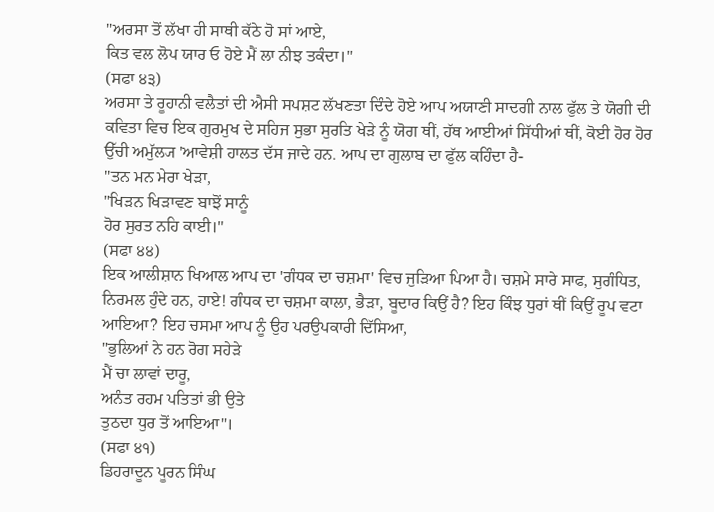"ਅਰਸਾ ਤੋਂ ਲੱਖਾ ਹੀ ਸਾਥੀ ਕੱਠੇ ਹੋ ਸਾਂ ਆਏ,
ਕਿਤ ਵਲ ਲੋਪ ਯਾਰ ਓ ਹੋਏ ਮੈਂ ਲਾ ਨੀਝ ਤਕੰਦਾ।"
(ਸਫਾ ੪੩)
ਅਰਸਾ ਤੇ ਰੂਹਾਨੀ ਵਲੈਤਾਂ ਦੀ ਐਸੀ ਸਪਸ਼ਟ ਲੱਖਣਤਾ ਦਿੰਦੇ ਹੋਏ ਆਪ ਅਯਾਣੀ ਸਾਦਗੀ ਨਾਲ ਫੁੱਲ ਤੇ ਯੋਗੀ ਦੀ ਕਵਿਤਾ ਵਿਚ ਇਕ ਗੁਰਮੁਖ ਦੇ ਸਹਿਜ ਸੁਭਾ ਸੁਰਤਿ ਖੇੜੇ ਨੂੰ ਯੋਗ ਥੀਂ, ਹੱਥ ਆਈਆਂ ਸਿੱਧੀਆਂ ਥੀਂ, ਕੋਈ ਹੋਰ ਹੋਰ ਉੱਚੀ ਅਮੁੱਲ੍ਯ 'ਆਵੇਸ਼ੀ ਹਾਲਤ ਦੱਸ ਜਾਦੇ ਹਨ. ਆਪ ਦਾ ਗੁਲਾਬ ਦਾ ਫੁੱਲ ਕਹਿੰਦਾ ਹੈ-
"ਤਨ ਮਨ ਮੇਰਾ ਖੇੜਾ,
"ਖਿੜਨ ਖਿੜਾਵਣ ਬਾਝੋਂ ਸਾਨੂੰ
ਹੋਰ ਸੁਰਤ ਨਹਿ ਕਾਈ।"
(ਸਫਾ ੪੪)
ਇਕ ਆਲੀਸ਼ਾਨ ਖਿਆਲ ਆਪ ਦਾ 'ਗੰਧਕ ਦਾ ਚਸ਼ਮਾ' ਵਿਚ ਜੁੜਿਆ ਪਿਆ ਹੈ। ਚਸ਼ਮੇ ਸਾਰੇ ਸਾਫ, ਸੁਗੰਧਿਤ, ਨਿਰਮਲ ਹੁੰਦੇ ਹਨ, ਹਾਏ! ਗੰਧਕ ਦਾ ਚਸ਼ਮਾ ਕਾਲਾ, ਭੈੜਾ, ਬੂਦਾਰ ਕਿਉਂ ਹੈ? ਇਹ ਕਿੰਝ ਧੁਰਾਂ ਥੀਂ ਕਿਉਂ ਰੂਪ ਵਟਾ ਆਇਆ? ਇਹ ਚਸਮਾ ਆਪ ਨੂੰ ਉਹ ਪਰਉਪਕਾਰੀ ਦਿੱਸਿਆ,
"ਭੁਲਿਆਂ ਨੇ ਹਨ ਰੋਗ ਸਹੇੜੇ
ਮੈਂ ਚਾ ਲਾਵਾਂ ਦਾਰੂ,
ਅਨੰਤ ਰਹਮ ਪਤਿਤਾਂ ਭੀ ਉਤੇ
ਤੁਠਦਾ ਧੁਰ ਤੋਂ ਆਇਆ"।
(ਸਫਾ ੪੧)
ਡਿਹਰਾਦੂਨ ਪੂਰਨ ਸਿੰਘ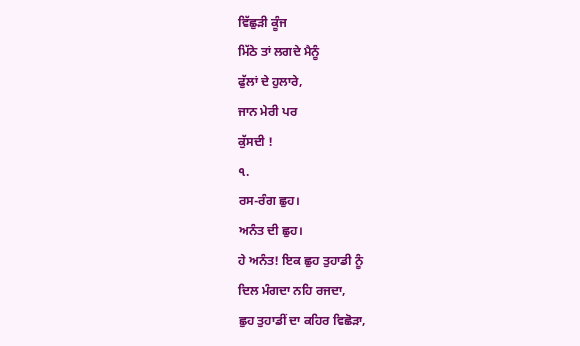ਵਿੱਛੁੜੀ ਕੂੰਜ
ਮਿੱਠੇ ਤਾਂ ਲਗਦੇ ਮੈਨੂੰ
ਫੁੱਲਾਂ ਦੇ ਹੁਲਾਰੇ,
ਜਾਨ ਮੇਰੀ ਪਰ
ਕੁੱਸਦੀ !
৭.
ਰਸ-ਰੰਗ ਛੁਹ।
ਅਨੰਤ ਦੀ ਛੁਹ।
ਹੇ ਅਨੰਤ! ਇਕ ਛੁਹ ਤੁਹਾਡੀ ਨੂੰ
ਦਿਲ ਮੰਗਦਾ ਨਹਿ ਰਜਦਾ,
ਛੁਹ ਤੁਹਾਡੀਂ ਦਾ ਕਹਿਰ ਵਿਛੋੜਾ,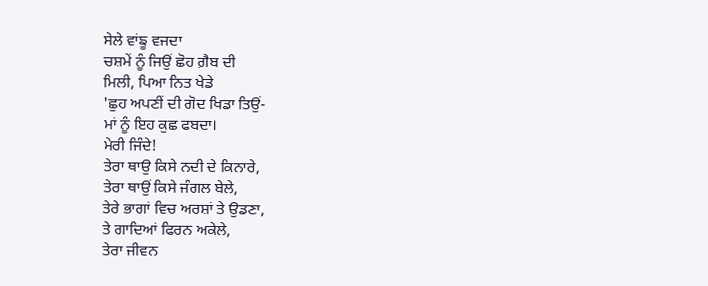ਸੇਲੇ ਵਾਂਙੂ ਵਜਦਾ
ਚਸ਼ਮੇਂ ਨੂੰ ਜਿਉਂ ਛੋਹ ਗ਼ੈਬ ਦੀ
ਮਿਲੀ, ਪਿਆ ਨਿਤ ਖੇਡੇ
'ਛੁਹ ਅਪਣੀਂ ਦੀ ਗੋਦ ਖਿਡਾ ਤਿਉਂ-
ਮਾਂ ਨੂੰ ਇਹ ਕੁਛ ਫਬਦਾ।
ਮੇਰੀ ਜਿੰਦੇ!
ਤੇਰਾ ਥਾਉ ਕਿਸੇ ਨਦੀ ਦੇ ਕਿਨਾਰੇ,
ਤੇਰਾ ਥਾਉਂ ਕਿਸੇ ਜੰਗਲ ਬੇਲੇ,
ਤੇਰੇ ਭਾਗਾਂ ਵਿਚ ਅਰਸ਼ਾਂ ਤੇ ਉਡਣਾ,
ਤੇ ਗਾਦਿਆਂ ਫਿਰਨ ਅਕੇਲੇ,
ਤੇਰਾ ਜੀਵਨ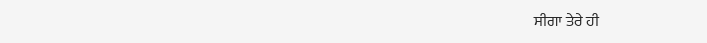ਸੀਗਾ ਤੇਰੇ ਹੀ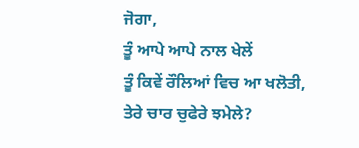ਜੋਗਾ,
ਤੂੰ ਆਪੇ ਆਪੇ ਨਾਲ ਖੇਲੇਂ
ਤੂੰ ਕਿਵੇਂ ਰੌਲਿਆਂ ਵਿਚ ਆ ਖਲੋਤੀ,
ਤੇਰੇ ਚਾਰ ਚੁਫੇਰੇ ਝਮੇਲੇ?